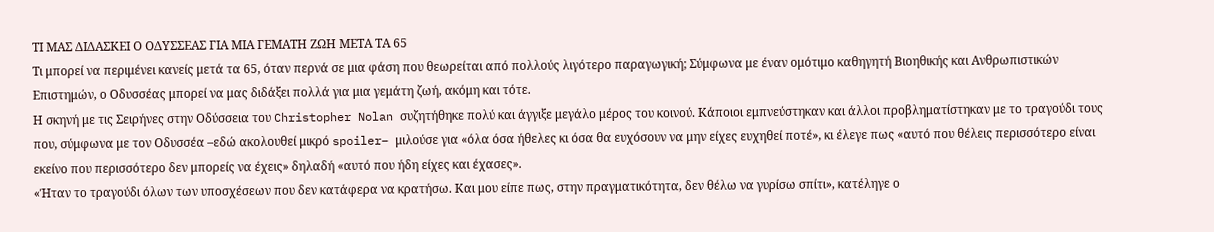ΤΙ ΜΑΣ ΔΙΔΑΣΚΕΙ Ο ΟΔΥΣΣΕΑΣ ΓΙΑ ΜΙΑ ΓΕΜΑΤΗ ΖΩΗ ΜΕΤΑ ΤΑ 65
Τι μπορεί να περιμένει κανείς μετά τα 65, όταν περνά σε μια φάση που θεωρείται από πολλούς λιγότερο παραγωγική; Σύμφωνα με έναν ομότιμο καθηγητή Βιοηθικής και Ανθρωπιστικών Επιστημών, ο Οδυσσέας μπορεί να μας διδάξει πολλά για μια γεμάτη ζωή, ακόμη και τότε.
Η σκηνή με τις Σειρήνες στην Οδύσσεια του Christopher Nolan συζητήθηκε πολύ και άγγιξε μεγάλο μέρος του κοινού. Κάποιοι εμπνεύστηκαν και άλλοι προβληματίστηκαν με το τραγούδι τους που, σύμφωνα με τον Οδυσσέα –εδώ ακολουθεί μικρό spoiler– μιλούσε για «όλα όσα ήθελες κι όσα θα ευχόσουν να μην είχες ευχηθεί ποτέ», κι έλεγε πως «αυτό που θέλεις περισσότερο είναι εκείνο που περισσότερο δεν μπορείς να έχεις» δηλαδή «αυτό που ήδη είχες και έχασες».
«Ήταν το τραγούδι όλων των υποσχέσεων που δεν κατάφερα να κρατήσω. Και μου είπε πως, στην πραγματικότητα, δεν θέλω να γυρίσω σπίτι», κατέληγε ο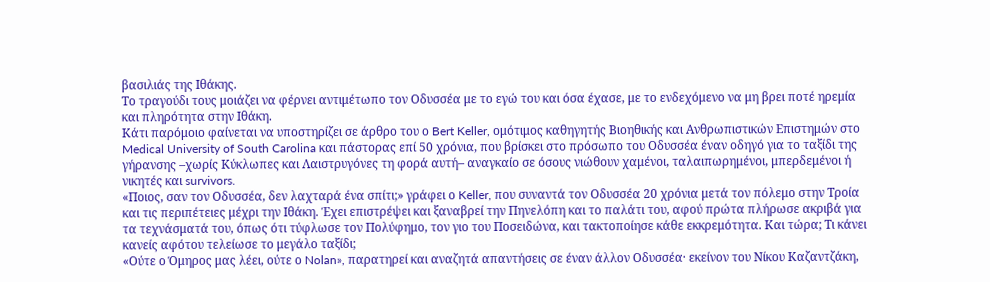βασιλιάς της Ιθάκης.
Το τραγούδι τους μοιάζει να φέρνει αντιμέτωπο τον Οδυσσέα με το εγώ του και όσα έχασε, με το ενδεχόμενο να μη βρει ποτέ ηρεμία και πληρότητα στην Ιθάκη.
Κάτι παρόμοιο φαίνεται να υποστηρίζει σε άρθρο του ο Bert Keller, ομότιμος καθηγητής Βιοηθικής και Ανθρωπιστικών Επιστημών στο Medical University of South Carolina και πάστορας επί 50 χρόνια, που βρίσκει στο πρόσωπο του Οδυσσέα έναν οδηγό για το ταξίδι της γήρανσης –χωρίς Κύκλωπες και Λαιστρυγόνες τη φορά αυτή– αναγκαίο σε όσους νιώθουν χαμένοι, ταλαιπωρημένοι, μπερδεμένοι ή νικητές και survivors.
«Ποιος, σαν τον Οδυσσέα, δεν λαχταρά ένα σπίτι;» γράφει ο Keller, που συναντά τον Οδυσσέα 20 χρόνια μετά τον πόλεμο στην Τροία και τις περιπέτειες μέχρι την Ιθάκη. Έχει επιστρέψει και ξαναβρεί την Πηνελόπη και το παλάτι του, αφού πρώτα πλήρωσε ακριβά για τα τεχνάσματά του, όπως ότι τύφλωσε τον Πολύφημο, τον γιο του Ποσειδώνα, και τακτοποίησε κάθε εκκρεμότητα. Και τώρα; Τι κάνει κανείς αφότου τελείωσε το μεγάλο ταξίδι;
«Ούτε ο Όμηρος μας λέει, ούτε ο Nolan», παρατηρεί και αναζητά απαντήσεις σε έναν άλλον Οδυσσέα· εκείνον του Νίκου Καζαντζάκη,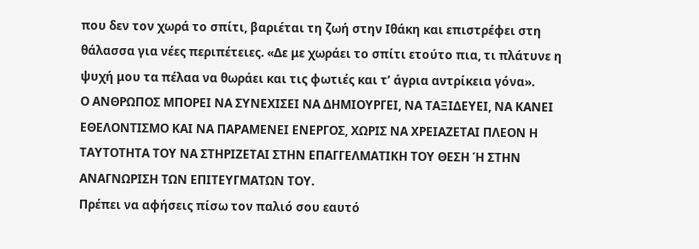που δεν τον χωρά το σπίτι, βαριέται τη ζωή στην Ιθάκη και επιστρέφει στη θάλασσα για νέες περιπέτειες. «Δε με χωράει το σπίτι ετούτο πια, τι πλάτυνε η ψυχή μου τα πέλαα να θωράει και τις φωτιές και τ’ άγρια αντρίκεια γόνα».
Ο ΑΝΘΡΩΠΟΣ ΜΠΟΡΕΙ ΝΑ ΣΥΝΕΧΙΣΕΙ ΝΑ ΔΗΜΙΟΥΡΓΕΙ, ΝΑ ΤΑΞΙΔΕΥΕΙ, ΝΑ ΚΑΝΕΙ ΕΘΕΛΟΝΤΙΣΜΟ ΚΑΙ ΝΑ ΠΑΡΑΜΕΝΕΙ ΕΝΕΡΓΟΣ, ΧΩΡΙΣ ΝΑ ΧΡΕΙΑΖΕΤΑΙ ΠΛΕΟΝ Η ΤΑΥΤΟΤΗΤΑ ΤΟΥ ΝΑ ΣΤΗΡΙΖΕΤΑΙ ΣΤΗΝ ΕΠΑΓΓΕΛΜΑΤΙΚΗ ΤΟΥ ΘΕΣΗ Ή ΣΤΗΝ ΑΝΑΓΝΩΡΙΣΗ ΤΩΝ ΕΠΙΤΕΥΓΜΑΤΩΝ ΤΟΥ.
Πρέπει να αφήσεις πίσω τον παλιό σου εαυτό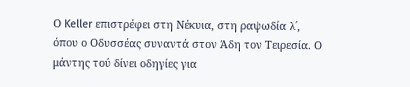Ο Keller επιστρέφει στη Νέκυια, στη ραψωδία λ΄, όπου ο Οδυσσέας συναντά στον Άδη τον Τειρεσία. Ο μάντης τού δίνει οδηγίες για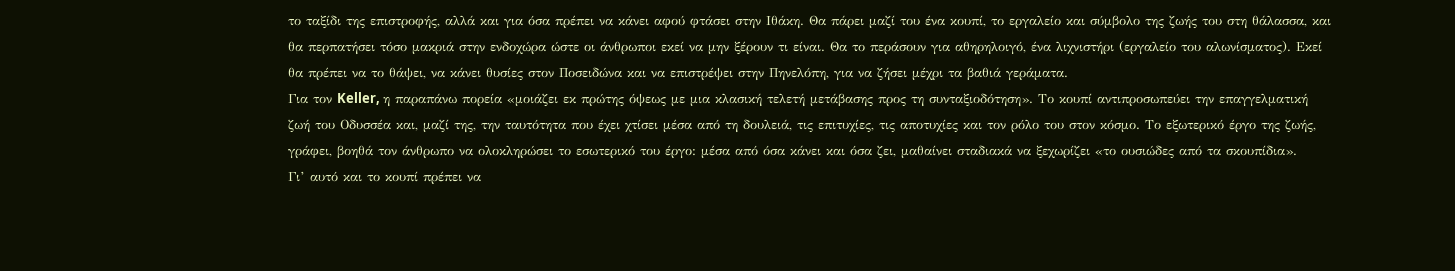το ταξίδι της επιστροφής, αλλά και για όσα πρέπει να κάνει αφού φτάσει στην Ιθάκη. Θα πάρει μαζί του ένα κουπί, το εργαλείο και σύμβολο της ζωής του στη θάλασσα, και θα περπατήσει τόσο μακριά στην ενδοχώρα ώστε οι άνθρωποι εκεί να μην ξέρουν τι είναι. Θα το περάσουν για αθηρηλοιγό, ένα λιχνιστήρι (εργαλείο του αλωνίσματος). Εκεί θα πρέπει να το θάψει, να κάνει θυσίες στον Ποσειδώνα και να επιστρέψει στην Πηνελόπη, για να ζήσει μέχρι τα βαθιά γεράματα.
Για τον Keller, η παραπάνω πορεία «μοιάζει εκ πρώτης όψεως με μια κλασική τελετή μετάβασης προς τη συνταξιοδότηση». Το κουπί αντιπροσωπεύει την επαγγελματική ζωή του Οδυσσέα και, μαζί της, την ταυτότητα που έχει χτίσει μέσα από τη δουλειά, τις επιτυχίες, τις αποτυχίες και τον ρόλο του στον κόσμο. Το εξωτερικό έργο της ζωής, γράφει, βοηθά τον άνθρωπο να ολοκληρώσει το εσωτερικό του έργο: μέσα από όσα κάνει και όσα ζει, μαθαίνει σταδιακά να ξεχωρίζει «το ουσιώδες από τα σκουπίδια».
Γι’ αυτό και το κουπί πρέπει να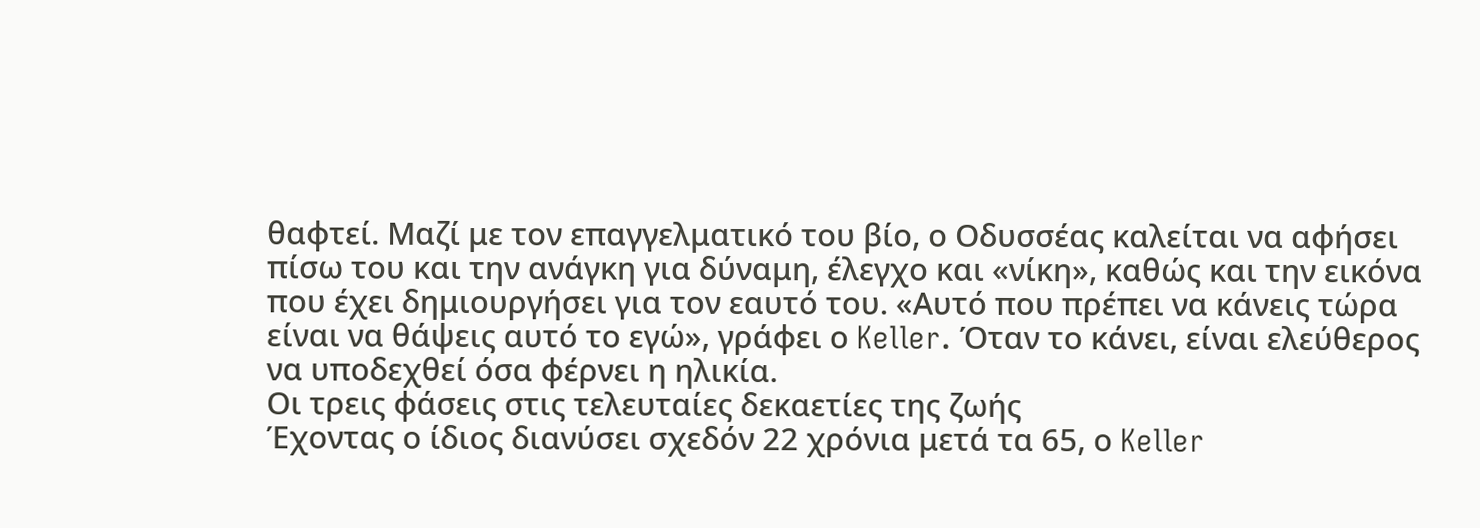θαφτεί. Μαζί με τον επαγγελματικό του βίο, ο Οδυσσέας καλείται να αφήσει πίσω του και την ανάγκη για δύναμη, έλεγχο και «νίκη», καθώς και την εικόνα που έχει δημιουργήσει για τον εαυτό του. «Αυτό που πρέπει να κάνεις τώρα είναι να θάψεις αυτό το εγώ», γράφει ο Keller. Όταν το κάνει, είναι ελεύθερος να υποδεχθεί όσα φέρνει η ηλικία.
Οι τρεις φάσεις στις τελευταίες δεκαετίες της ζωής
Έχοντας ο ίδιος διανύσει σχεδόν 22 χρόνια μετά τα 65, ο Keller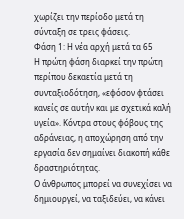χωρίζει την περίοδο μετά τη σύνταξη σε τρεις φάσεις.
Φάση 1: Η νέα αρχή μετά τα 65
Η πρώτη φάση διαρκεί την πρώτη περίπου δεκαετία μετά τη συνταξιοδότηση, «εφόσον φτάσει κανείς σε αυτήν και με σχετικά καλή υγεία». Κόντρα στους φόβους της αδράνειας, η αποχώρηση από την εργασία δεν σημαίνει διακοπή κάθε δραστηριότητας.
Ο άνθρωπος μπορεί να συνεχίσει να δημιουργεί, να ταξιδεύει, να κάνει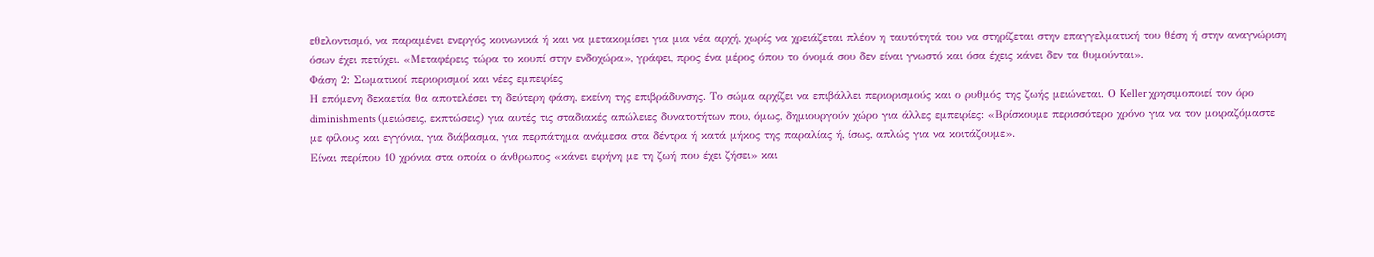εθελοντισμό, να παραμένει ενεργός κοινωνικά ή και να μετακομίσει για μια νέα αρχή, χωρίς να χρειάζεται πλέον η ταυτότητά του να στηρίζεται στην επαγγελματική του θέση ή στην αναγνώριση όσων έχει πετύχει. «Μεταφέρεις τώρα το κουπί στην ενδοχώρα», γράφει, προς ένα μέρος όπου το όνομά σου δεν είναι γνωστό και όσα έχεις κάνει δεν τα θυμούνται».
Φάση 2: Σωματικοί περιορισμοί και νέες εμπειρίες
Η επόμενη δεκαετία θα αποτελέσει τη δεύτερη φάση, εκείνη της επιβράδυνσης. Το σώμα αρχίζει να επιβάλλει περιορισμούς και ο ρυθμός της ζωής μειώνεται. Ο Keller χρησιμοποιεί τον όρο diminishments (μειώσεις, εκπτώσεις) για αυτές τις σταδιακές απώλειες δυνατοτήτων που, όμως, δημιουργούν χώρο για άλλες εμπειρίες: «Βρίσκουμε περισσότερο χρόνο για να τον μοιραζόμαστε με φίλους και εγγόνια, για διάβασμα, για περπάτημα ανάμεσα στα δέντρα ή κατά μήκος της παραλίας ή, ίσως, απλώς για να κοιτάζουμε».
Είναι περίπου 10 χρόνια στα οποία ο άνθρωπος «κάνει ειρήνη με τη ζωή που έχει ζήσει» και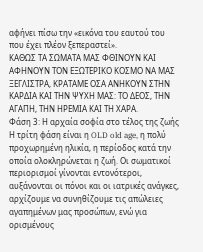αφήνει πίσω την «εικόνα του εαυτού του που έχει πλέον ξεπεραστεί».
ΚΑΘΩΣ ΤΑ ΣΩΜΑΤΑ ΜΑΣ ΦΘΙΝΟΥΝ ΚΑΙ ΑΦΗΝΟΥΝ ΤΟΝ ΕΞΩΤΕΡΙΚΟ ΚΟΣΜΟ ΝΑ ΜΑΣ ΞΕΓΛΙΣΤΡΑ, ΚΡΑΤΑΜΕ ΟΣΑ ΑΝΗΚΟΥΝ ΣΤΗΝ ΚΑΡΔΙΑ ΚΑΙ ΤΗΝ ΨΥΧΗ ΜΑΣ: ΤΟ ΔΕΟΣ, ΤΗΝ ΑΓΑΠΗ, ΤΗΝ ΗΡΕΜΙΑ ΚΑΙ ΤΗ ΧΑΡΑ.
Φάση 3: Η αρχαία σοφία στο τέλος της ζωής
Η τρίτη φάση είναι η OLD old age, η πολύ προχωρημένη ηλικία, η περίοδος κατά την οποία ολοκληρώνεται η ζωή. Οι σωματικοί περιορισμοί γίνονται εντονότεροι, αυξάνονται οι πόνοι και οι ιατρικές ανάγκες, αρχίζουμε να συνηθίζουμε τις απώλειες αγαπημένων μας προσώπων, ενώ για ορισμένους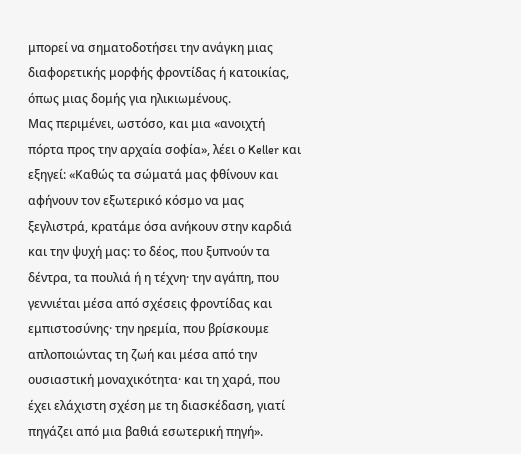μπορεί να σηματοδοτήσει την ανάγκη μιας διαφορετικής μορφής φροντίδας ή κατοικίας, όπως μιας δομής για ηλικιωμένους.
Μας περιμένει, ωστόσο, και μια «ανοιχτή πόρτα προς την αρχαία σοφία», λέει ο Keller και εξηγεί: «Καθώς τα σώματά μας φθίνουν και αφήνουν τον εξωτερικό κόσμο να μας ξεγλιστρά, κρατάμε όσα ανήκουν στην καρδιά και την ψυχή μας: το δέος, που ξυπνούν τα δέντρα, τα πουλιά ή η τέχνη· την αγάπη, που γεννιέται μέσα από σχέσεις φροντίδας και εμπιστοσύνης· την ηρεμία, που βρίσκουμε απλοποιώντας τη ζωή και μέσα από την ουσιαστική μοναχικότητα· και τη χαρά, που έχει ελάχιστη σχέση με τη διασκέδαση, γιατί πηγάζει από μια βαθιά εσωτερική πηγή».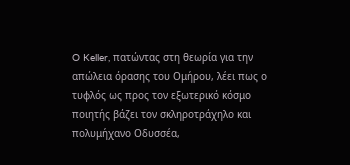O Keller, πατώντας στη θεωρία για την απώλεια όρασης του Ομήρου, λέει πως ο τυφλός ως προς τον εξωτερικό κόσμο ποιητής βάζει τον σκληροτράχηλο και πολυμήχανο Οδυσσέα,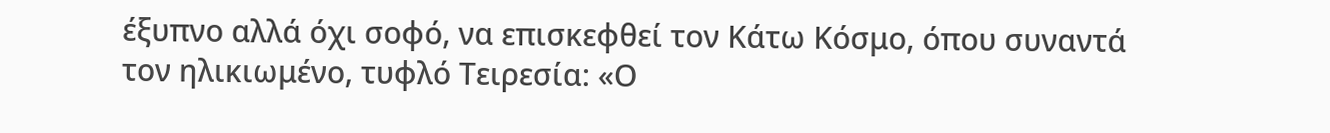έξυπνο αλλά όχι σοφό, να επισκεφθεί τον Κάτω Κόσμο, όπου συναντά τον ηλικιωμένο, τυφλό Τειρεσία: «Ο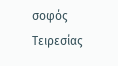σοφός Τειρεσίας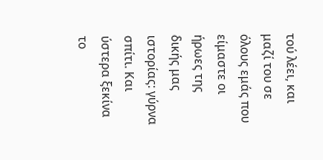τού λέει, και μαζί του σε όλους εμάς που είμαστε οι ήρωες της δικής μας ιστορίας: γύρνα σπίτι. Και ύστερα ξεκίνα το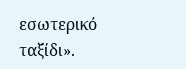εσωτερικό ταξίδι».